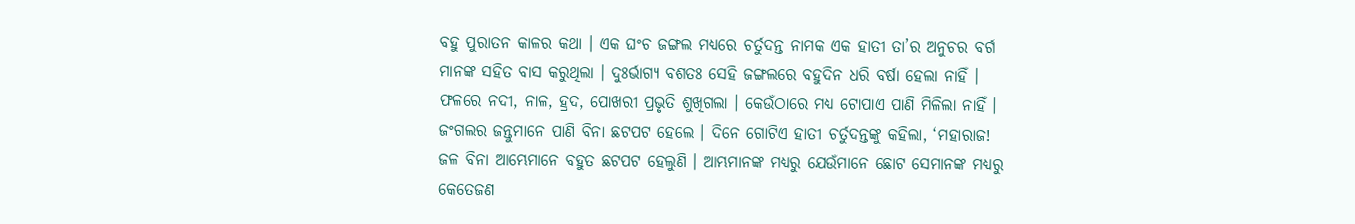ବହୁ ପୁରାତନ କାଳର କଥା । ଏକ ଘଂଚ ଜଙ୍ଗଲ ମଧ୍ୟରେ ଚର୍ତୁଦନ୍ତ ନାମକ ଏକ ହାତୀ ତା’ର ଅନୁଚର ବର୍ଗ ମାନଙ୍କ ସହିତ ବାସ କରୁଥିଲା । ଦୁଃର୍ଭାଗ୍ୟ ବଶତଃ ସେହି ଜଙ୍ଗଲରେ ବହୁଦିନ ଧରି ବର୍ଷା ହେଲା ନାହିଁ । ଫଳରେ ନଦୀ, ନାଳ, ହ୍ରଦ, ପୋଖରୀ ପ୍ରଭୃତି ଶୁଖିଗଲା । କେଉଁଠାରେ ମଧ୍ୟ ଟୋପାଏ ପାଣି ମିଳିଲା ନାହିଁ । ଜଂଗଲର ଜନ୍ତୁମାନେ ପାଣି ବିନା ଛଟପଟ ହେଲେ । ଦିନେ ଗୋଟିଏ ହାତୀ ଚର୍ତୁଦନ୍ତଙ୍କୁ କହିଲା, ‘ମହାରାଜ! ଜଳ ବିନା ଆମ୍ଭେମାନେ ବହୁତ ଛଟପଟ ହେଲୁଣି । ଆମ୍ଭମାନଙ୍କ ମଧ୍ୟରୁ ଯେଉଁମାନେ ଛୋଟ ସେମାନଙ୍କ ମଧ୍ୟରୁ କେତେଜଣ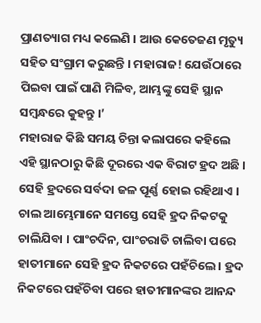ପ୍ରାଣତ୍ୟାଗ ମଧ୍ୟ କଲେଣି । ଆଉ କେତେଜଣ ମୃତ୍ୟୁ ସହିତ ସଂଗ୍ରାମ କରୁଛନ୍ତି । ମହାରାଜ! ଯେଉଁଠାରେ ପିଇବା ପାଇଁ ପାଣି ମିଳିବ, ଆମ୍ଭଙ୍କୁ ସେହି ସ୍ଥାନ ସମ୍ବନ୍ଧରେ କୁହନ୍ତୁ ।’
ମହାରାଜ କିଛି ସମୟ ଚିନ୍ତା କଲାପରେ କହିଲେ ଏହି ସ୍ଥାନଠାରୁ କିଛି ଦୂରରେ ଏକ ବିରାଟ ହ୍ରଦ ଅଛି । ସେହି ହ୍ରଦରେ ସର୍ବଦା ଜଳ ପୂର୍ଣ୍ଣ ହୋଇ ରହିଥାଏ । ଚାଲ ଆମ୍ଭେମାନେ ସମସ୍ତେ ସେହି ହ୍ରଦ ନିକଟକୁ ଚାଲିଯିବା । ପାଂଚଦିନ, ପାଂଚରାତି ଚାଲିବା ପରେ ହାତୀମାନେ ସେହି ହ୍ରଦ ନିକଟରେ ପହଁଚିଲେ । ହ୍ରଦ ନିକଟରେ ପହଁଚିବା ପରେ ହାତୀମାନଙ୍କର ଆନନ୍ଦ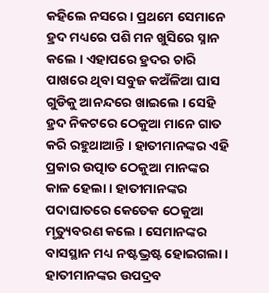କହିଲେ ନସରେ । ପ୍ରଥମେ ସେମାନେ ହ୍ରଦ ମଧ୍ୟରେ ପଶି ମନ ଖୁସିରେ ସ୍ନାନ କଲେ । ଏହାପରେ ହ୍ରଦର ଚାରି ପାଖରେ ଥିବା ସବୁଜ କଅଁଳିଆ ଘାସ ଗୁଡିକୁ ଆନନ୍ଦରେ ଖାଇଲେ । ସେହି ହ୍ରଦ ନିକଟରେ ଠେକୁଆ ମାନେ ଗାତ କରି ରହୁଥାଆନ୍ତି । ହାତୀମାନଙ୍କର ଏହି ପ୍ରକାର ଉତ୍ପାତ ଠେକୁଆ ମାନଙ୍କର କାଳ ହେଲା । ହାତୀମାନଙ୍କର ପଦାଘାତରେ କେତେକ ଠେକୁଆ ମୃତ୍ୟୁବରଣ କଲେ । ସେମାନଙ୍କର ବାସସ୍ଥାନ ମଧ୍ୟ ନଷ୍ଟଭ୍ରଷ୍ଟ ହୋଇଗଲା । ହାତୀମାନଙ୍କର ଉପଦ୍ରବ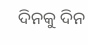ଦିନକୁ ଦିନ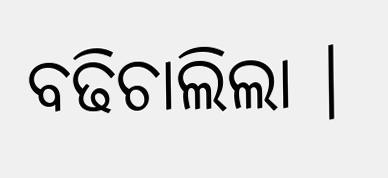ବଢିଚାଲିଲା ।